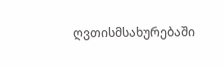ღვთისმსახურებაში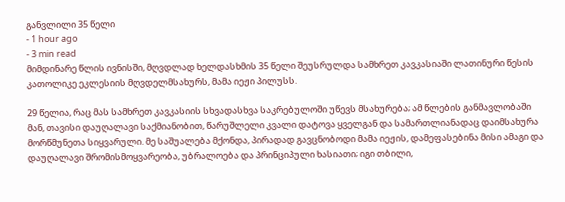განვლილი 35 წელი
- 1 hour ago
- 3 min read
მიმდინარე წლის ივნისში, მღვდლად ხელდასხმის 35 წელი შეუსრულდა სამხრეთ კავკასიაში ლათინური წესის კათოლიკე ეკლესიის მღვდელმსახურს, მამა იეჟი პილუსს.

29 წელია, რაც მას სამხრეთ კავკასიის სხვადასხვა საკრებულოში უწევს მსახურება; ამ წლების განმავლობაში მან, თავისი დაუღალავი საქმიანობით, წარუშლელი კვალი დატოვა ყველგან და სამართლიანადაც დაიმსახურა მორწმუნეთა სიყვარული. მე საშუალება მქონდა, პირადად გავცნობოდი მამა იეჟის, დამეფასებინა მისი ამაგი და დაუღალავი შრომისმოყვარეობა, უბრალოება და პრინციპული ხასიათი; იგი თბილი,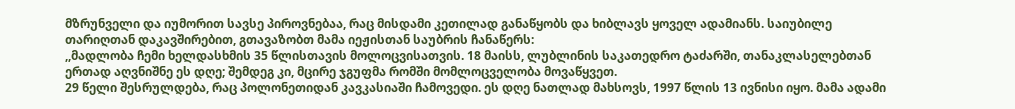მზრუნველი და იუმორით სავსე პიროვნებაა, რაც მისდამი კეთილად განაწყობს და ხიბლავს ყოველ ადამიანს. საიუბილე თარიღთან დაკავშირებით, გთავაზობთ მამა იეჟისთან საუბრის ჩანაწერს:
,,მადლობა ჩემი ხელდასხმის 35 წლისთავის მოლოცვისათვის. 18 მაისს, ლუბლინის საკათედრო ტაძარში, თანაკლასელებთან ერთად აღვნიშნე ეს დღე; შემდეგ კი, მცირე ჯგუფმა რომში მომლოცველობა მოვაწყვეთ.
29 წელი შესრულდება, რაც პოლონეთიდან კავკასიაში ჩამოვედი. ეს დღე ნათლად მახსოვს, 1997 წლის 13 ივნისი იყო. მამა ადამი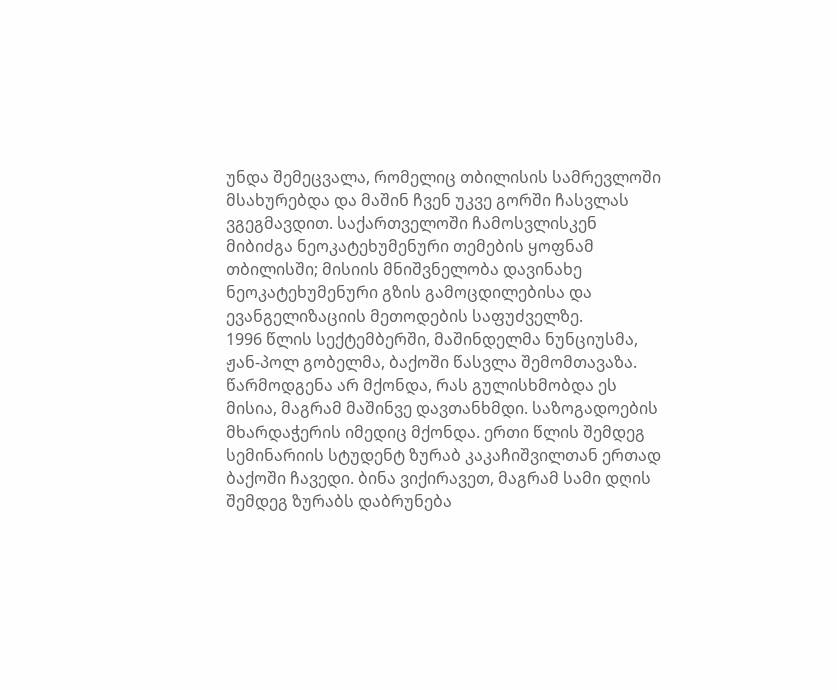უნდა შემეცვალა, რომელიც თბილისის სამრევლოში მსახურებდა და მაშინ ჩვენ უკვე გორში ჩასვლას ვგეგმავდით. საქართველოში ჩამოსვლისკენ მიბიძგა ნეოკატეხუმენური თემების ყოფნამ თბილისში; მისიის მნიშვნელობა დავინახე ნეოკატეხუმენური გზის გამოცდილებისა და ევანგელიზაციის მეთოდების საფუძველზე.
1996 წლის სექტემბერში, მაშინდელმა ნუნციუსმა, ჟან-პოლ გობელმა, ბაქოში წასვლა შემომთავაზა. წარმოდგენა არ მქონდა, რას გულისხმობდა ეს მისია, მაგრამ მაშინვე დავთანხმდი. საზოგადოების მხარდაჭერის იმედიც მქონდა. ერთი წლის შემდეგ სემინარიის სტუდენტ ზურაბ კაკაჩიშვილთან ერთად ბაქოში ჩავედი. ბინა ვიქირავეთ, მაგრამ სამი დღის შემდეგ ზურაბს დაბრუნება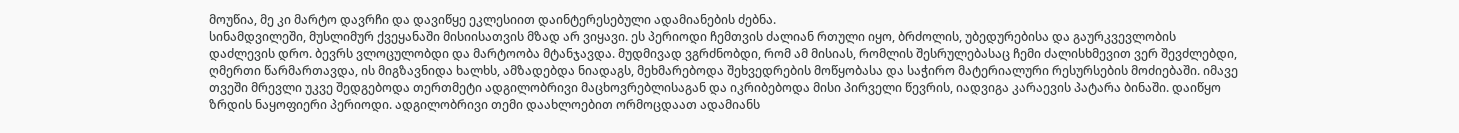მოუწია, მე კი მარტო დავრჩი და დავიწყე ეკლესიით დაინტერესებული ადამიანების ძებნა.
სინამდვილეში, მუსლიმურ ქვეყანაში მისიისათვის მზად არ ვიყავი. ეს პერიოდი ჩემთვის ძალიან რთული იყო, ბრძოლის, უბედურებისა და გაურკვევლობის დაძლევის დრო. ბევრს ვლოცულობდი და მარტოობა მტანჯავდა. მუდმივად ვგრძნობდი, რომ ამ მისიას, რომლის შესრულებასაც ჩემი ძალისხმევით ვერ შევძლებდი, ღმერთი წარმართავდა, ის მიგზავნიდა ხალხს, ამზადებდა ნიადაგს, მეხმარებოდა შეხვედრების მოწყობასა და საჭირო მატერიალური რესურსების მოძიებაში. იმავე თვეში მრევლი უკვე შედგებოდა თერთმეტი ადგილობრივი მაცხოვრებლისაგან და იკრიბებოდა მისი პირველი წევრის, იადვიგა კარაევის პატარა ბინაში. დაიწყო ზრდის ნაყოფიერი პერიოდი. ადგილობრივი თემი დაახლოებით ორმოცდაათ ადამიანს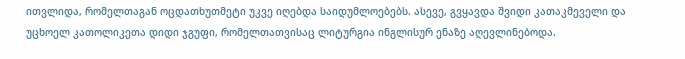ითვლიდა, რომელთაგან ოცდათხუთმეტი უკვე იღებდა საიდუმლოებებს. ასევე, გვყავდა შვიდი კათაკმეველი და უცხოელ კათოლიკეთა დიდი ჯგუფი, რომელთათვისაც ლიტურგია ინგლისურ ენაზე აღევლინებოდა.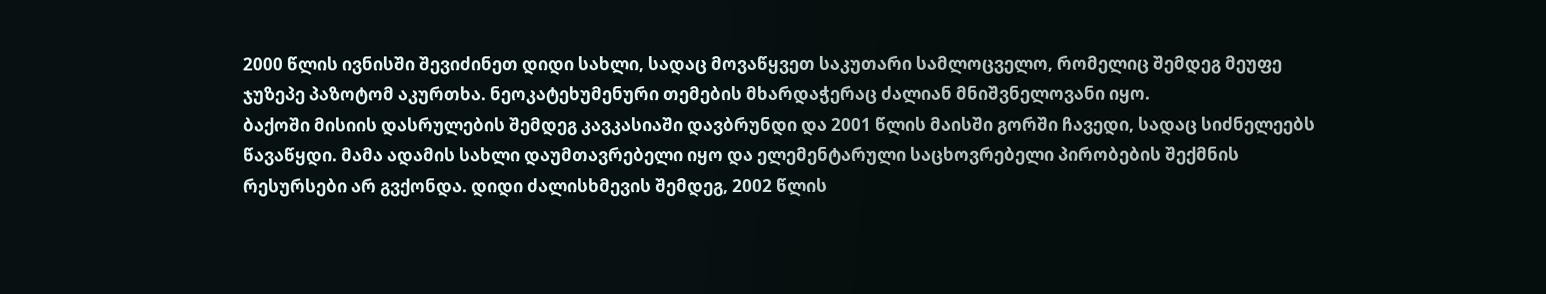2000 წლის ივნისში შევიძინეთ დიდი სახლი, სადაც მოვაწყვეთ საკუთარი სამლოცველო, რომელიც შემდეგ მეუფე ჯუზეპე პაზოტომ აკურთხა. ნეოკატეხუმენური თემების მხარდაჭერაც ძალიან მნიშვნელოვანი იყო.
ბაქოში მისიის დასრულების შემდეგ კავკასიაში დავბრუნდი და 2001 წლის მაისში გორში ჩავედი, სადაც სიძნელეებს წავაწყდი. მამა ადამის სახლი დაუმთავრებელი იყო და ელემენტარული საცხოვრებელი პირობების შექმნის რესურსები არ გვქონდა. დიდი ძალისხმევის შემდეგ, 2002 წლის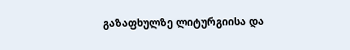გაზაფხულზე ლიტურგიისა და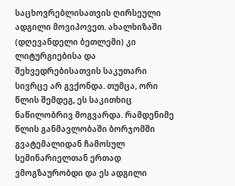საცხოვრებლისათვის ღირსეული ადგილი მოვიპოვეთ. ახალხიზაში (დღევანდელი ბეთლემი) კი ლიტურგიებისა და შეხვედრებისათვის საკუთარი სივრცე არ გვქონდა. თუმცა, ორი წლის შემდეგ, ეს საკითხიც ნაწილობრივ მოგვარდა. რამდენიმე წლის განმავლობაში ბორჯომში გვატემალიდან ჩამოსულ სემინარიელთან ერთად ვმოგზაურობდი და ეს ადგილი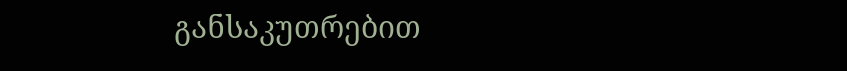განსაკუთრებით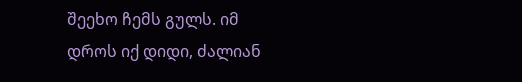შეეხო ჩემს გულს. იმ დროს იქ დიდი, ძალიან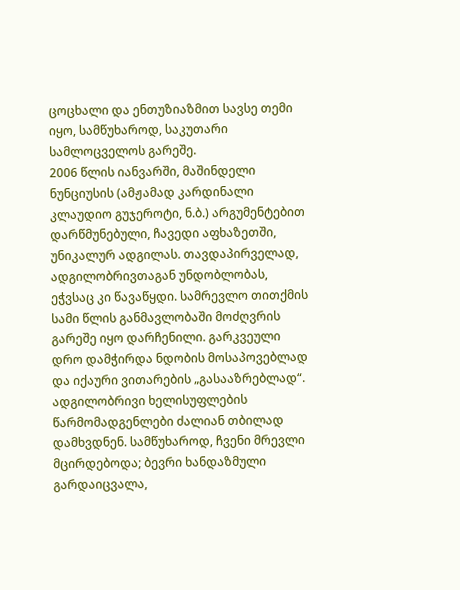ცოცხალი და ენთუზიაზმით სავსე თემი იყო, სამწუხაროდ, საკუთარი სამლოცველოს გარეშე.
2006 წლის იანვარში, მაშინდელი ნუნციუსის (ამჟამად კარდინალი კლაუდიო გუჯეროტი, ნ.ბ.) არგუმენტებით დარწმუნებული, ჩავედი აფხაზეთში, უნიკალურ ადგილას. თავდაპირველად, ადგილობრივთაგან უნდობლობას, ეჭვსაც კი წავაწყდი. სამრევლო თითქმის სამი წლის განმავლობაში მოძღვრის გარეშე იყო დარჩენილი. გარკვეული დრო დამჭირდა ნდობის მოსაპოვებლად და იქაური ვითარების „გასააზრებლად“. ადგილობრივი ხელისუფლების წარმომადგენლები ძალიან თბილად დამხვდნენ. სამწუხაროდ, ჩვენი მრევლი მცირდებოდა; ბევრი ხანდაზმული გარდაიცვალა,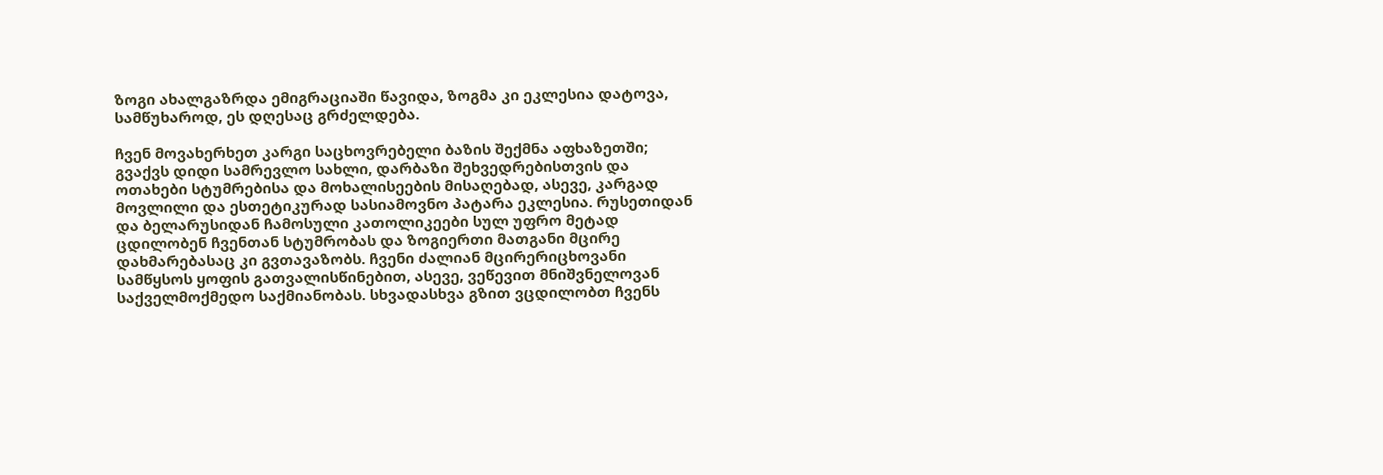ზოგი ახალგაზრდა ემიგრაციაში წავიდა, ზოგმა კი ეკლესია დატოვა, სამწუხაროდ, ეს დღესაც გრძელდება.

ჩვენ მოვახერხეთ კარგი საცხოვრებელი ბაზის შექმნა აფხაზეთში; გვაქვს დიდი სამრევლო სახლი, დარბაზი შეხვედრებისთვის და ოთახები სტუმრებისა და მოხალისეების მისაღებად, ასევე, კარგად მოვლილი და ესთეტიკურად სასიამოვნო პატარა ეკლესია. რუსეთიდან და ბელარუსიდან ჩამოსული კათოლიკეები სულ უფრო მეტად ცდილობენ ჩვენთან სტუმრობას და ზოგიერთი მათგანი მცირე დახმარებასაც კი გვთავაზობს. ჩვენი ძალიან მცირერიცხოვანი სამწყსოს ყოფის გათვალისწინებით, ასევე, ვეწევით მნიშვნელოვან საქველმოქმედო საქმიანობას. სხვადასხვა გზით ვცდილობთ ჩვენს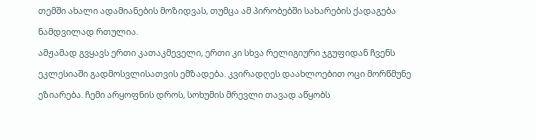თემში ახალი ადამიანების მოზიდვას, თუმცა ამ პირობებში სახარების ქადაგება ნამდვილად რთულია.
ამჟამად გვყავს ერთი კათაკმეველი, ერთი კი სხვა რელიგიური ჯგუფიდან ჩვენს ეკლესიაში გადმოსვლისათვის ემზადება. კვირადღეს დაახლოებით ოცი მორწმუნე ეზიარება. ჩემი არყოფნის დროს, სოხუმის მრევლი თავად აწყობს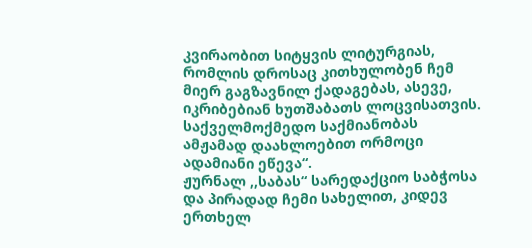კვირაობით სიტყვის ლიტურგიას, რომლის დროსაც კითხულობენ ჩემ მიერ გაგზავნილ ქადაგებას, ასევე, იკრიბებიან ხუთშაბათს ლოცვისათვის. საქველმოქმედო საქმიანობას ამჟამად დაახლოებით ორმოცი ადამიანი ეწევა“.
ჟურნალ ,,საბას“ სარედაქციო საბჭოსა და პირადად ჩემი სახელით, კიდევ ერთხელ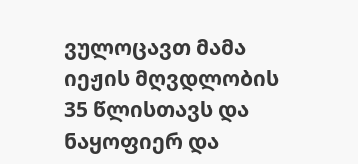ვულოცავთ მამა იეჟის მღვდლობის 35 წლისთავს და ნაყოფიერ და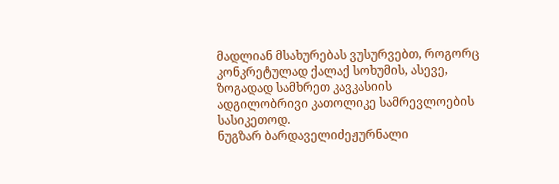მადლიან მსახურებას ვუსურვებთ, როგორც კონკრეტულად ქალაქ სოხუმის, ასევე, ზოგადად სამხრეთ კავკასიის ადგილობრივი კათოლიკე სამრევლოების სასიკეთოდ.
ნუგზარ ბარდაველიძეჟურნალი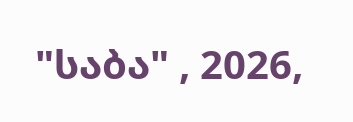"საბა" , 2026,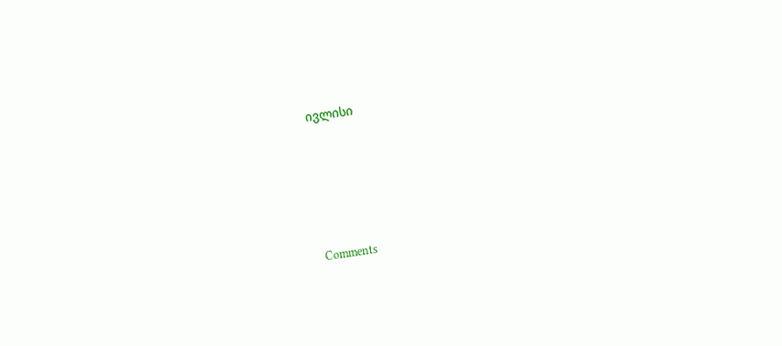ივლისი





Comments